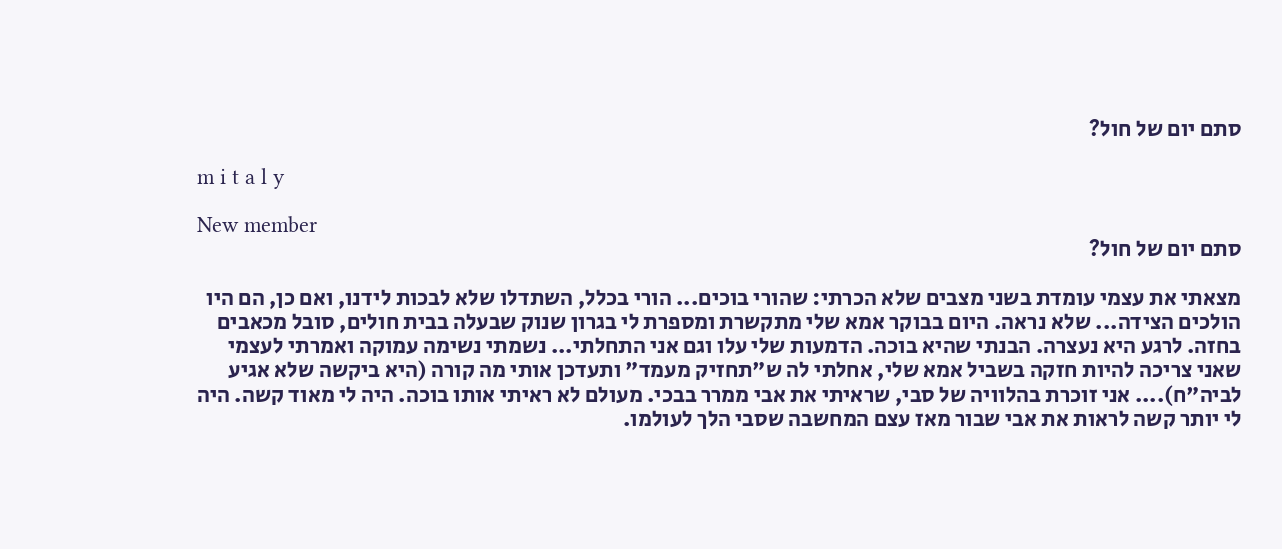סתם יום של חול?

m i t a l y

New member
סתם יום של חול?

מצאתי את עצמי עומדת בשני מצבים שלא הכרתי: שהורי בוכים... הורי בכלל, השתדלו שלא לבכות לידנו, ואם כן, הם היו הולכים הצידה... שלא נראה. היום בבוקר אמא שלי מתקשרת ומספרת לי בגרון שנוק שבעלה בבית חולים, סובל מכאבים בחזה. לרגע היא נעצרה. הבנתי שהיא בוכה. הדמעות שלי עלו וגם אני התחלתי... נשמתי נשימה עמוקה ואמרתי לעצמי שאני צריכה להיות חזקה בשביל אמא שלי, אחלתי לה ש"תחזיק מעמד" ותעדכן אותי מה קורה (היא ביקשה שלא אגיע לביה"ח).... אני זוכרת בהלוויה של סבי, שראיתי את אבי ממרר בבכי. מעולם לא ראיתי אותו בוכה. היה לי מאוד קשה. היה לי יותר קשה לראות את אבי שבור מאז עצם המחשבה שסבי הלך לעולמו.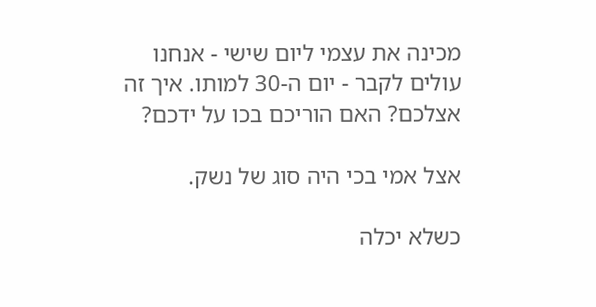מכינה את עצמי ליום שישי - אנחנו עולים לקבר - יום ה-30 למותו. איך זה אצלכם? האם הוריכם בכו על ידכם?

אצל אמי בכי היה סוג של נשק.

כשלא יכלה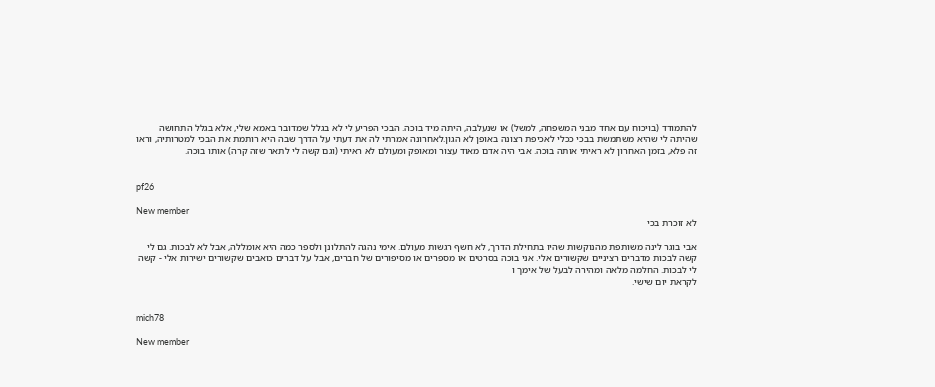להתמודד (בויכוח עם אחד מבני המשפחה, למשל) או שנעלבה, היתה מיד בוכה. הבכי הפריע לי לא בגלל שמדובר באמא שלי, אלא בגלל התחושה שהיתה לי שהיא משתמשת בבכי ככלי לאכיפת רצונה באופן לא הגון.לאחרונה אמרתי לה את דעתי על הדרך שבה היא רותמת את הבכי למטרותיה, וראו זה פלא, בזמן האחרון לא ראיתי אותה בוכה. אבי היה אדם מאוד עצור ומאופק ומעולם לא ראיתי (וגם קשה לי לתאר שזה קרה) אותו בוכה.


pf26

New member
לא זוכרת בכי

אבי בוגר לינה משותפת מהנוקשות שהיו בתחילת הדרך, לא חשף רגשות מעולם. אימי נהגה להתלונן ולספר כמה היא אומללה, אבל לא לבכות. גם לי קשה לבכות מדברים רציניים שקשורים אלי. אני בוכה בסרטים או מספרים או מסיפורים של חברים, אבל על דברים כואבים שקשורים ישירות אלי - קשה לי לבכות. החלמה מלאה ומהירה לבעל של אימך ו
לקראת יום שישי.


mich78

New member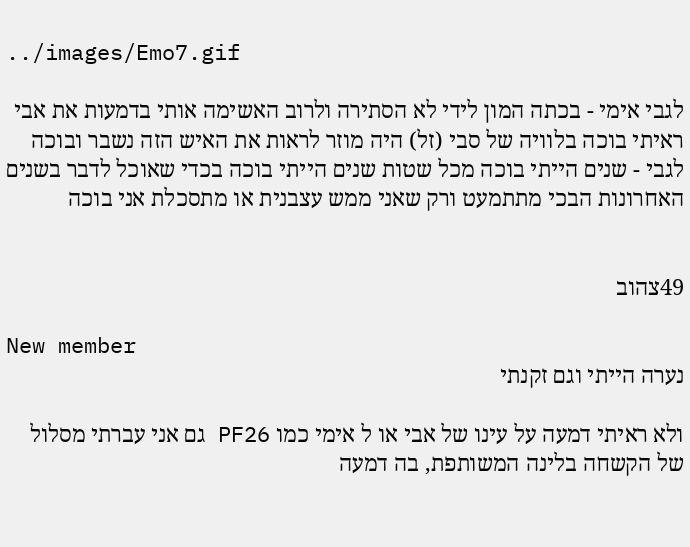../images/Emo7.gif

לגבי אימי - בכתה המון לידי לא הסתירה ולרוב האשימה אותי בדמעות את אבי ראיתי בוכה בלוויה של סבי (זל) היה מוזר לראות את האיש הזה נשבר ובוכה לגבי - שנים הייתי בוכה מכל שטות שנים הייתי בוכה בכדי שאוכל לדבר בשנים האחרונות הבכי מתתמעט ורק שאני ממש עצבנית או מתסכלת אני בוכה


49צהוב

New member
נערה הייתי וגם זקנתי

ולא ראיתי דמעה על עינו של אבי או ל אימי כמו PF26 גם אני עברתי מסלול של הקשחה בלינה המשותפת, בה דמעה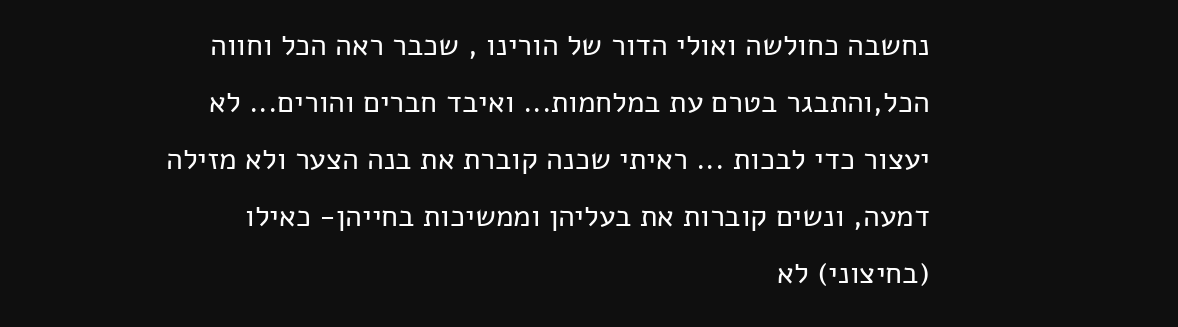נחשבה כחולשה ואולי הדור של הורינו , שכבר ראה הכל וחווה הכל,והתבגר בטרם עת במלחמות... ואיבד חברים והורים... לא יעצור כדי לבכות ... ראיתי שכנה קוברת את בנה הצער ולא מזילה דמעה, ונשים קוברות את בעליהן וממשיכות בחייהן- כאילו (בחיצוני) לא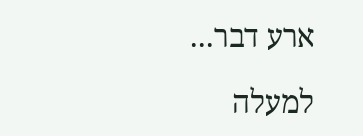ארע דבר...

למעלה